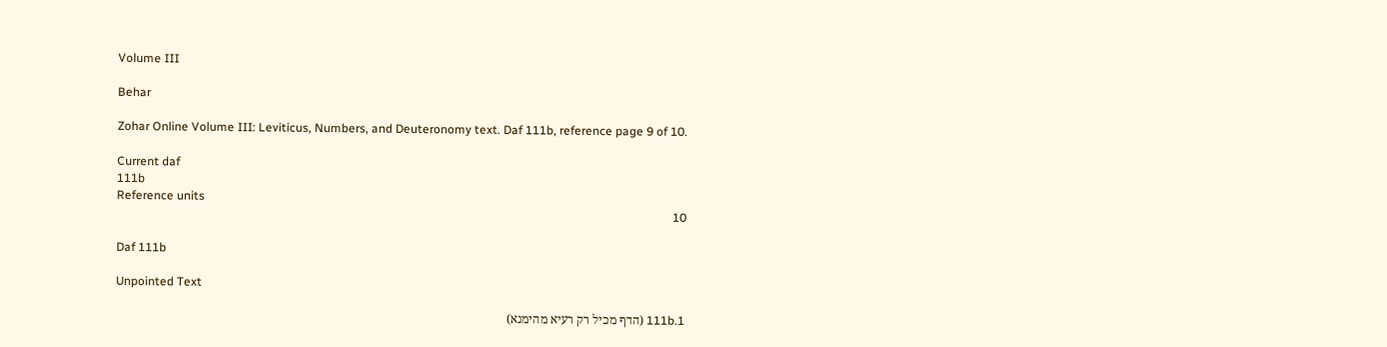Volume III

Behar

Zohar Online Volume III: Leviticus, Numbers, and Deuteronomy text. Daf 111b, reference page 9 of 10.

Current daf
111b
Reference units
10

Daf 111b

Unpointed Text

111b.1 (הדף מכיל רק רעיא מהימנא)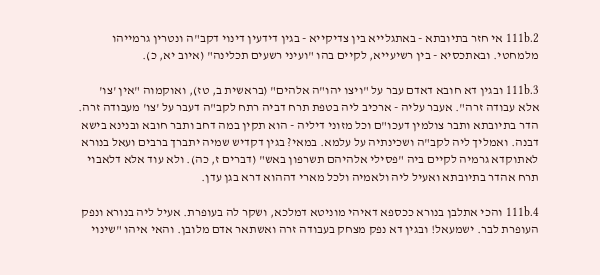111b.2 אי חזר בתיובתא - באתגלייא בין צדיקייא - בגין דידעין דינוי דקב"ה ונטרין גרמייהו מלמחטי. ובאתכסיא - בין רשיעייא, לקיים בהו "ועיני רשעים תכלינה" (איוב יא, כ).

111b.3 ובגין דא חובא דאדם עבר על "ויצו יהו"ה אלהים" (בראשית ב, טז), ואוקמוה "אין 'צו' אלא עבודה זרה". אעבר עליה - ארכיב ליה בטפת תרח דביה רתח לקב"ה דעבר על 'צו' מעבודה זרה. הדר בתיובתא ותבר צולמין דעכו"ם וכל מזוני דיליה - הוא תקין במה דחב ותבר חובא ובנינא בישא דבנה. ואמליך ליה לקב"ה ושכינתיה על עלמא. במאי? בגין דקדיש שמיה יתברך ברבים ועאל בנורא לאתוקדא גרמיה לקיים ביה "פסילי אלהיהם תשרפון באש" (דברים ז, כה). ולא עוד אלא דלאבוי תרח אהדר בתיובתא ואעיל ליה ולאמיה ולכל מארי דההוא דרא בגן עדן.

111b.4 והכי אתלבן בנורא ככספא דאיהי מוניטא דמלכא, ושקר לה בעופרת. אעיל ליה בנורא ונפק העופרת לבר. ישמעאל! ובגין דא נפק מצחק בעבודה זרה ואשתאר אדם מלובן. והאי איהו "שינוי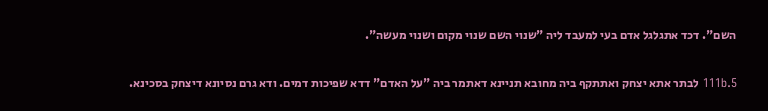השם". דכד אתגלגל אדם בעי למעבד ליה "שנוי השם שנוי מקום ושנוי מעשה".

111b.5 לבתר אתא יצחק ואתתקף ביה מחובא תניינא דאתמר ביה "על האדם" דדא שפיכות דמים. ודא גרם נסיונא דיצחק בסכינא.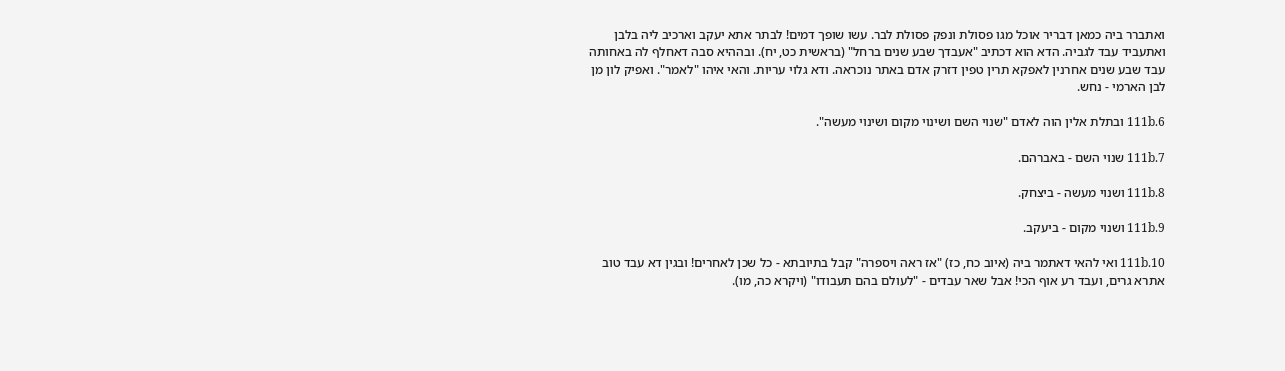ואתברר ביה כמאן דבריר אוכל מגו פסולת ונפק פסולת לבר. עשו שופך דמים! לבתר אתא יעקב וארכיב ליה בלבן ואתעביד עבד לגביה. הדא הוא דכתיב "אעבדך שבע שנים ברחל" (בראשית כט, יח). ובההיא סבה דאחלף לה באחותה עבד שבע שנים אחרנין לאפקא תרין טפין דזרק אדם באתר נוכראה. ודא גלוי עריות. והאי איהו "לאמר". ואפיק לון מן לבן הארמי - נחש.

111b.6 ובתלת אלין הוה לאדם "שנוי השם ושינוי מקום ושינוי מעשה".

111b.7 שנוי השם - באברהם.

111b.8 ושנוי מעשה - ביצחק.

111b.9 ושנוי מקום - ביעקב.

111b.10 ואי להאי דאתמר ביה (איוב כח, כז) "אז ראה ויספרה" קבל בתיובתא - כל שכן לאחרים! ובגין דא עבד טוב אתרא גרים, ועבד רע אוף הכי! אבל שאר עבדים - "לעולם בהם תעבודו" (ויקרא כה, מו).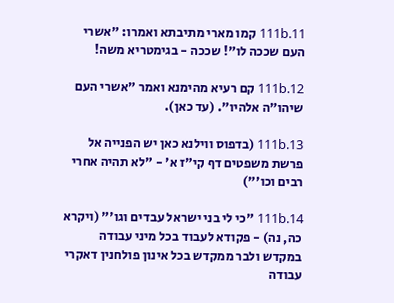111b.11 קמו מארי מתיבתא ואמרו: "אשרי העם שככה לו"! שככה - בגימטריא משה!

111b.12 קם רעיא מהימנא ואמר "אשרי העם שיהו"ה אלהיו". (עד כאן).

111b.13 (בדפוס ווילנא כאן יש הפנייה אל פרשת משפטים דף קי"ז א' - "לא תהיה אחרי רבים וכו'")

111b.14 "כי לי בני ישראל עבדים וגו'" (ויקרא כה, נה) - פקודא לעבוד בכל מיני עבודה במקדש ולבר ממקדש בכל אינון פולחנין דאקרי עבודה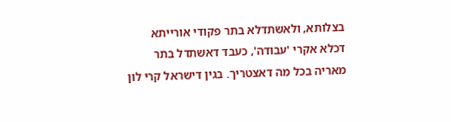בצלותא, ולאשתדלא בתר פקודי אורייתא דכלא אקרי 'עבודה', כעבד דאשתדל בתר מאריה בכל מה דאצטריך. בגין דישראל קרי לון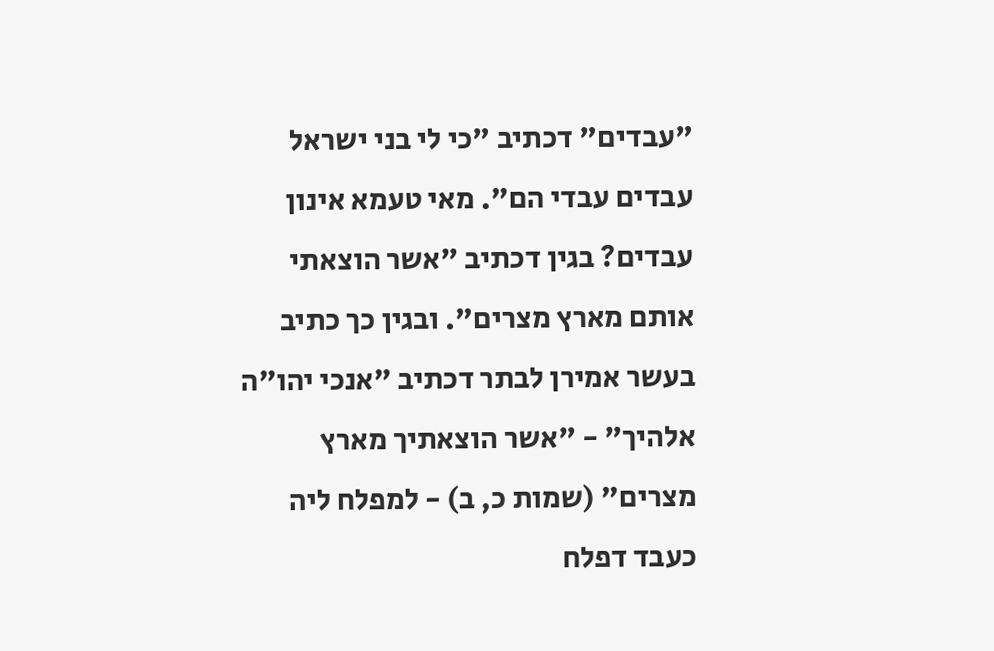"עבדים" דכתיב "כי לי בני ישראל עבדים עבדי הם". מאי טעמא אינון עבדים? בגין דכתיב "אשר הוצאתי אותם מארץ מצרים". ובגין כך כתיב בעשר אמירן לבתר דכתיב "אנכי יהו"ה אלהיך" - "אשר הוצאתיך מארץ מצרים" (שמות כ, ב) - למפלח ליה כעבד דפלח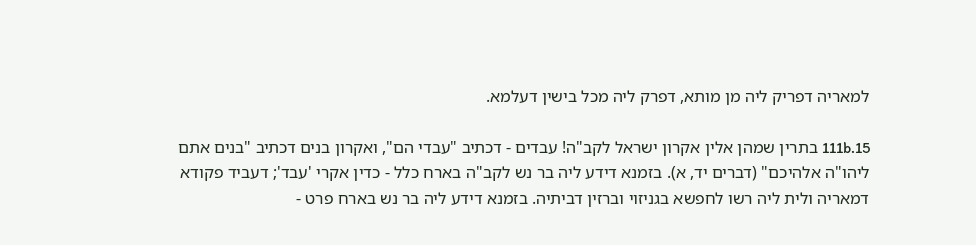למאריה דפריק ליה מן מותא, דפרק ליה מכל בישין דעלמא.

111b.15 בתרין שמהן אלין אקרון ישראל לקב"ה! עבדים - דכתיב "עבדי הם", ואקרון בנים דכתיב "בנים אתם ליהו"ה אלהיכם" (דברים יד, א). בזמנא דידע ליה בר נש לקב"ה בארח כלל - כדין אקרי 'עבד'; דעביד פקודא דמאריה ולית ליה רשו לחפשא בגניזוי וברזין דביתיה. בזמנא דידע ליה בר נש בארח פרט -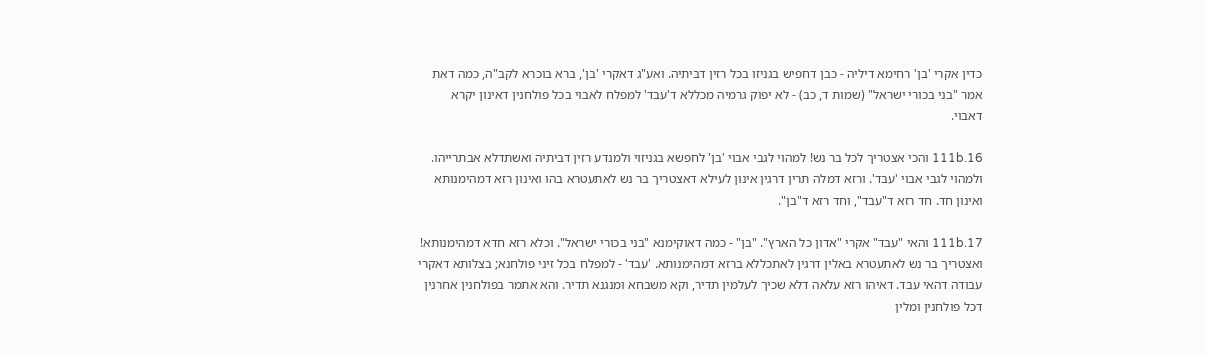כדין אקרי 'בן' רחימא דיליה - כבן דחפיש בגניזו בכל רזין דביתיה. ואע"ג דאקרי 'בן', ברא בוכרא לקב"ה, כמה דאת אמר "בני בכורי ישראל" (שמות ד, כב) - לא יפוק גרמיה מכללא ד'עבד' למפלח לאבוי בכל פולחנין דאינון יקרא דאבוי.

111b.16 והכי אצטריך לכל בר נש! למהוי לגבי אבוי 'בן' לחפשא בגניזוי ולמנדע רזין דביתיה ואשתדלא אבתרייהו. ולמהוי לגבי אבוי 'עבד'. ורזא דמלה תרין דרגין אינון לעילא דאצטריך בר נש לאתעטרא בהו ואינון רזא דמהימנותא ואינון חד. חד רזא ד"עבד", וחד רזא ד"בן".

111b.17 והאי "עבד" אקרי "אדון כל הארץ". "בן" - כמה דאוקימנא "בני בכורי ישראל". וכלא רזא חדא דמהימנותא! ואצטריך בר נש לאתעטרא באלין דרגין לאתכללא ברזא דמהימנותא. 'עבד' - למפלח בכל זיני פולחנא; בצלותא דאקרי עבודה דהאי עבד. דאיהו רזא עלאה דלא שכיך לעלמין תדיר, וקא משבחא ומנגנא תדיר. והא אתמר בפולחנין אחרנין דכל פולחנין ומלין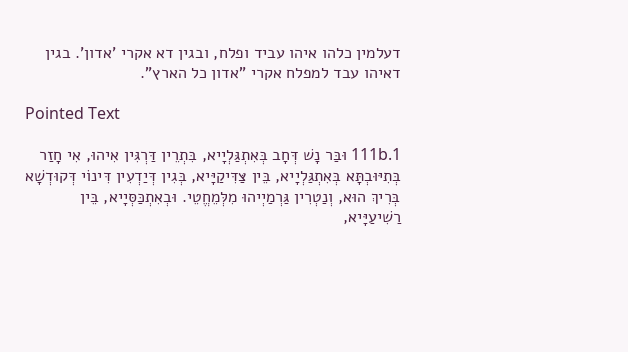דעלמין כלהו איהו עביד ופלח, ובגין דא אקרי 'אדון'. בגין דאיהו עבד למפלח אקרי "אדון כל הארץ".

Pointed Text

111b.1 וּבַּר נָשׁ דְּחָב בְּאִתְגַּלְיָיא, בִּתְרֵין דַּרְגִּין אִיהוּ, אִי חָזַר בְּתִיּוּבְתָּא בְּאִתְגַּלְיָיא, בֵּין צַּדִּיקַיָּיא, בְּגִין דְּיַדְעִין דִּינוֹי דְּקוּדְשָׁא בְּרִיךְ הוּא, וְנַטְרִין גַּרְמַיְיהוּ מִלְּמֵחֱטֵי. וּבְאִתְכַּסְּיָיא, בֵּין רַשִׁיעַיָּיא,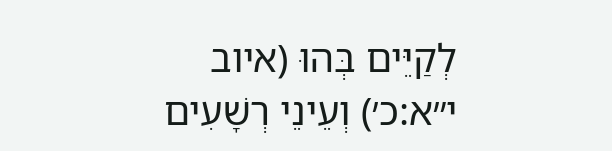לְקַיֵּים בְּהוּ (איוב י״א:כ׳) וְעֵינֵי רְשָׁעִים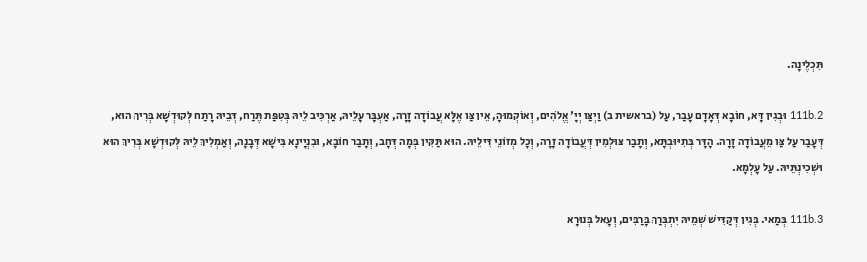תִּכְלֶינָה.

111b.2 וּבְגִין דָּא, חוֹבָא דְּאָדָם עָבַר, עַל (בראשית ב) וַיְצַּו יְיָ' אֱלֹהִים, וְאוֹקְמוּהָ, אֵין צַּו אֶלָּא עֲבוֹדָה זָרָה, אַעְבָּר עָלֵיהּ, אַרְכִּיב לֵיהּ בְּטִפַּת תֶּרַח, דְּבֵיהּ רָתַח לְּקוּדְשָׁא בְּרִיךְ הוּא, דְּעָבַר עַל צַּו מֵעֲבוֹדָה זָרָה. הָדָּר בְּתִיּוּבְתָּא, וְתָבַר צּוּלְמִין דְּעֲבוֹדָה זָרָה, וְכָל מְזוֹנֵי דִּילֵיהּ. הוּא תַּקִּין בְּמָה דְּחָב, וְתָבַר חוֹבָא, וּבִנְיָינָא בִּישָׁא דְּבָנָה, וְאַמְלִיךְ לֵיהּ לְּקוּדְשָׁא בְּרִיךְ הוּא וּשְׁכִינְתֵּיהּ. עַל עָלְמָא.

111b.3 בְּמַאי. בְּגִין דְּקַדִּישׁ שְׁמֵיהּ יִתְבְּרַךְ בָּרַבִּים, וְעָאל בְּנוּרָא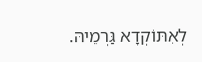לְאִתּוֹקְדָא גַּרְמֵיהּ.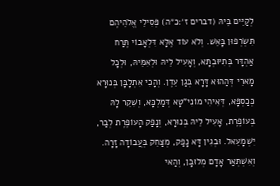לְקַיֵּים בֵּיהּ (דברים ז׳:כ״ה) פְּסִילֵי אֱלֹהֵיהֶם תִּשְׂרְפוּן בָּאֵשׁ. וְלֹא עוֹד אֶלָּא דִּלְאָבוֹי תֶּרַח אַהְדָּר בְּתִיּוּבְתָּא, וְאָעִיל לֵיהּ וּלְאִמֵּיהּ, וּלְכָל מָארֵי דְּהַהוּא דָּרָא בְּגַן עֵדֶן. וְהָכִי אִתְלָבָּן בְּנוּרָא כְּכַסְפָּא, דְּאִיהִי מוֹנִי"טָא דְּמַלְכָּא, וְשִׁקֵר לָהּ בְּעוֹפֶרֶת, אָעִיל לֵיהּ בְּנוּרָא, וְנָפַק הָעוֹפֶרֶת לְבַר, יִשְׁמָעֵאל. וּבְגִין דָּא נָפַק, מְצַּחֵק בְּעֲבוֹדָה זָרָה. וְאִשְׁתְּאַר אָדָם מְלוּבָּן, וְהַאי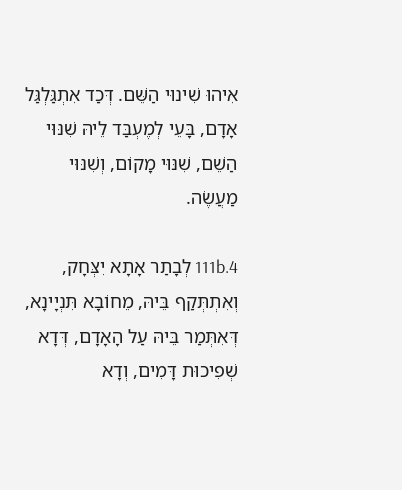אִיהוּ שִׁינוּי הַשֵּׁם. דְּכַד אִתְגַּלְגַּל אָדָם, בָּעֵי לְמֶעְבַּד לֵיהּ שִׁנּוּי הַשֵׁם, שִׁנּוּי מָקוֹם, וְשִׁנּוּי מַעֲשֶׂה.

111b.4 לְבָתַר אָתָא יִצְּחָק, וְאִתְתְּקַף בֵּיהּ, מֵחוֹבָא תִּנְיָינָא, דְּאִתְּמַר בֵּיהּ עַל הָאָדָם, דְּדָא שְׁפִיכוּת דָּמִים, וְדָא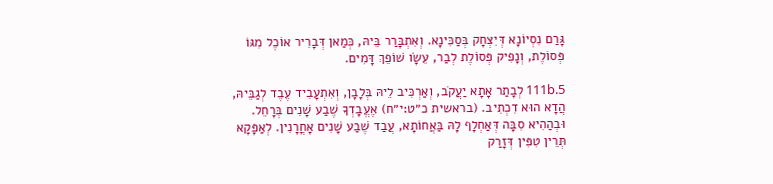גָּרַם נִסְיוֹנָא דְּיִצְּחָק בְּסַכִּינָא. וְאִתְבָּרַר בֵּיהּ, כְּמַאן דְּבָרִיר אוֹכֶל מִגּוֹ פְּסוֹלֶת, וְנָפִיק פְּסוֹלֶת לְבַר, עֵשָׂו שׁוֹפֵךְ דָּמִים.

111b.5 לְבָתַר אָתָא יַעֲקֹב, וְאַרְכִּיב לֵיהּ בְּלָבָן, וְאִתְעָבִיד עֶבֶד לְגַבֵּיהּ, הֲדָא הוּא דִכְתִיב. (בראשית כ״ט:י״ח) אֶעֱבָדְךָ שֶׁבַע שָׁנִים בְּרָחֵל. וּבְהַהִיא סִבָּה דְּאַחְלָף לָהּ בַּאֲחוֹתָא, עֲבַד שֶׁבַע שָׁנִים אָחֳרָנִין. לְאַפָּקָא תְּרֵין טִפִּין דְּזָרַק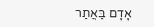אָדָם בַּאֲתַר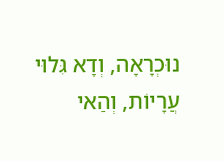נוּכְרָאָה, וְדָא גִּלוּי עֲרָיוֹת, וְהַאי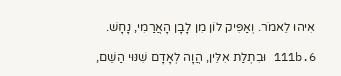אִיהוּ לֵאמֹר. וְאַפִּיק לוֹן מִן לָבָן הָאֲרַמִי, נָחָשׁ.

111b.6 וּבִתְלַת אִלֵּין, הֲוָה לְאָדָם שִׁנּוּי הַשֵׁם,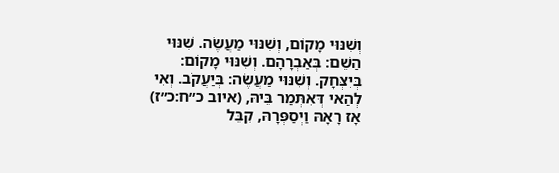וְשִׁנּוּי מָקוֹם, וְשִׁנּוּי מַעֲשֶׂה. שִׁנּוּי הַשֵׁם: בְּאַבְרָהָם. וְשִׁנּוּי מָקוֹם: בְּיִצְּחָק. וְשִׁנּוּי מַעֲשֶׂה: בְּיַעֲקֹב. וְאִי לְהַאי דְּאִתְּמַר בֵּיהּ, (איוב כ״ח:כ״ז) אָז רָאָהּ וַיְסַפְּרָהּ, קִבֵּל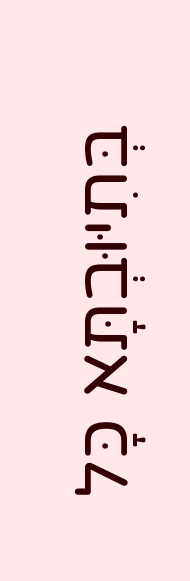בְּתִיּוּבְתָּא כָּל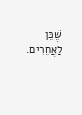שֶׁכֵּן לַאֲחֵרִים.